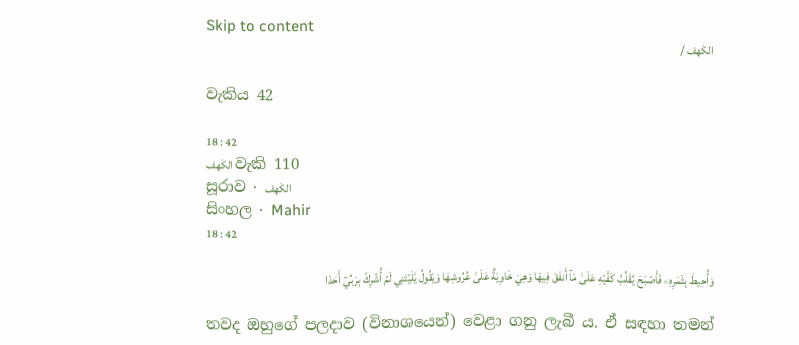Skip to content
الكَهف /

වැකිය 42

18 : 42
الكَهف වැකි 110
සූරාව · الكَهف
සිංහල · Mahir
18 : 42

وَأُحِيطَ بِثَمَرِهِۦ فَأَصۡبَحَ يُقَلِّبُ كَفَّيۡهِ عَلَىٰ مَآ أَنفَقَ فِيهَا وَهِيَ خَاوِيَةٌ عَلَىٰ عُرُوشِهَا وَيَقُولُ يَٰلَيۡتَنِي لَمۡ أُشۡرِكۡ بِرَبِّيٓ أَحَدٗا

තවද ඔහුගේ පලදාව (විනාශයෙන්) වෙළා ගනු ලැබී ය. ඒ සඳහා තමන්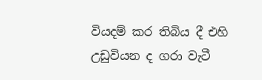වියදම් කර තිබිය දී එහි උඩුවියන ද ගරා වැටී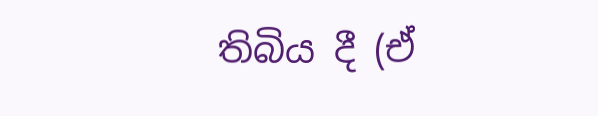තිබිය දී (ඒ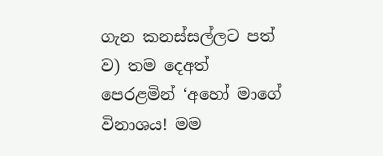ගැන කනස්සල්ලට පත් ව) තම දෙඅත් පෙරළමින් ‘අහෝ මාගේ විනාශය! මම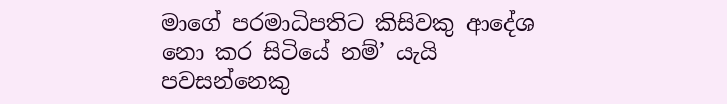මාගේ පරමාධිපතිට කිසිවකු ආදේශ නො කර සිටියේ නම්’ යැයි පවසන්නෙකු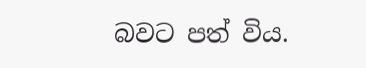බවට පත් විය.